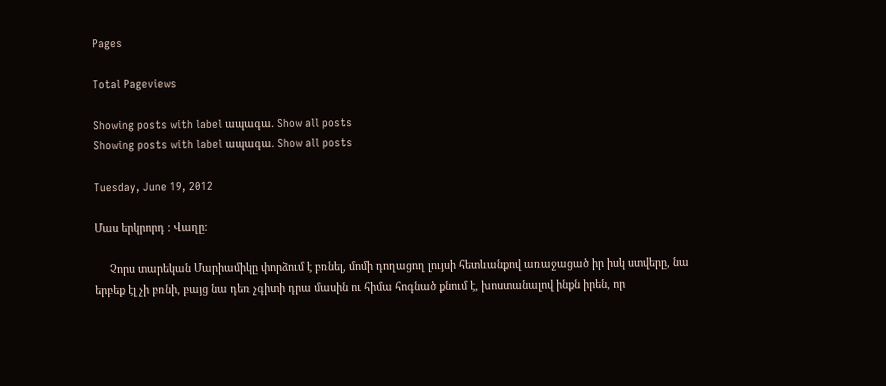Pages

Total Pageviews

Showing posts with label ապագա. Show all posts
Showing posts with label ապագա. Show all posts

Tuesday, June 19, 2012

Մաս երկրորդ : Վաղը:

     Չորս տարեկան Մարիամիկը փորձում է բռնել, մոմի դողացող լույսի հետևանքով առաջացած իր իսկ ստվերը, նա երբեք էլ չի բռնի, բայց նա դեռ չգիտի դրա մասին ու հիմա հոգնած քնում է, խոստանալով ինքն իրեն, որ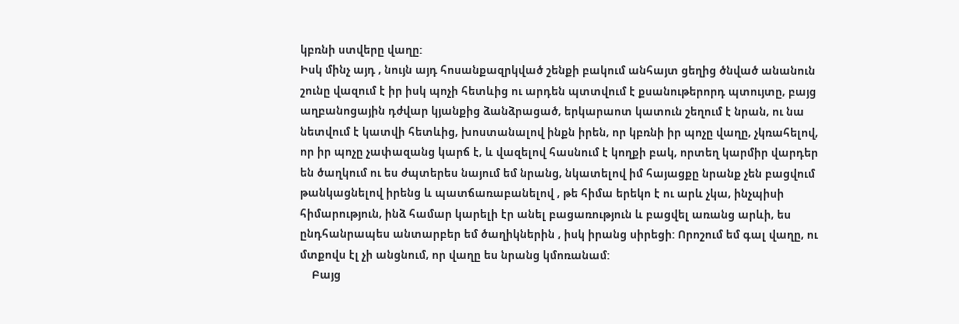կբռնի ստվերը վաղը:
Իսկ մինչ այդ , նույն այդ հոսանքազրկված շենքի բակում անհայտ ցեղից ծնված անանուն շունը վազում է իր իսկ պոչի հետևից ու արդեն պտտվում է քսանութերորդ պտույտը, բայց աղբանոցային դժվար կյանքից ձանձրացած, երկարաոտ կատուն շեղում է նրան, ու նա նետվում է կատվի հետևից, խոստանալով ինքն իրեն, որ կբռնի իր պոչը վաղը, չկռահելով, որ իր պոչը չափազանց կարճ է, և վազելով հասնում է կողքի բակ, որտեղ կարմիր վարդեր են ծաղկում ու ես ժպտերես նայում եմ նրանց, նկատելով իմ հայացքը նրանք չեն բացվում թանկացնելով իրենց և պատճառաբանելով , թե հիմա երեկո է ու արև չկա, ինչպիսի հիմարություն, ինձ համար կարելի էր անել բացառություն և բացվել առանց արևի, ես ընդհանրապես անտարբեր եմ ծաղիկներին , իսկ իրանց սիրեցի: Որոշում եմ գալ վաղը, ու մտքովս էլ չի անցնում, որ վաղը ես նրանց կմոռանամ:
    Բայց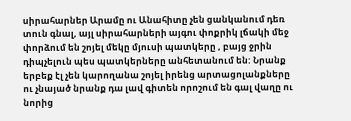սիրահարներ Արամը ու Անահիտը չեն ցանկանում դեռ տուն գնալ, այլ սիրահարների այգու փոքրիկ լճակի մեջ փորձում են շոյել մեկը մյուսի պատկերը , բայց ջրին դիպչելուն պես պատկերները անհետանում են: Նրանք երբեք էլ չեն կարողանա շոյել իրենց արտացոլանքները ու չնայած նրանք դա լավ գիտեն որոշում են գալ վաղը ու նորից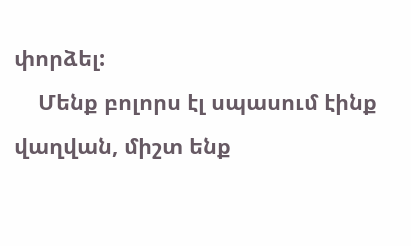փորձել:
    Մենք բոլորս էլ սպասում էինք վաղվան, միշտ ենք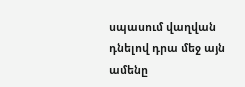սպասում վաղվան դնելով դրա մեջ այն ամենը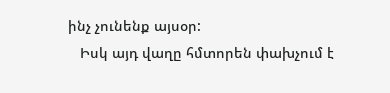ինչ չունենք այսօր:
   Իսկ այդ վաղը հմտորեն փախչում է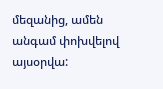մեզանից, ամեն անգամ փոխվելով այսօրվա: